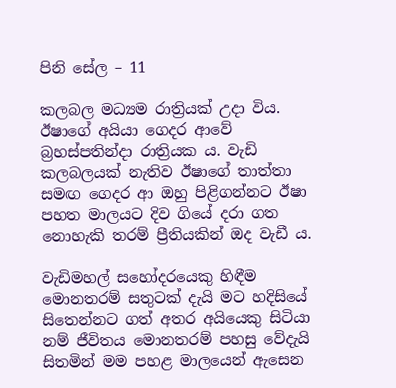පිනි සේල – 11

කලබල මධ්‍යම රාත්‍රියක් උදා විය. ඊෂාගේ අයියා ගෙදර ආවේ බ්‍රහස්පතින්දා රාත්‍රියක ය. වැඩි කලබලයක් නැතිව ඊෂාගේ තාත්තා සමඟ ගෙදර ආ ඔහු පිළිගන්නට ඊෂා පහත මාලයට දිව ගියේ දරා ගත නොහැකි තරම් ප්‍රීතියකින් ඔද වැඩී ය.

වැඩිමහල් සහෝදරයෙකු හිඳීම මොනතරම් සතුටක් දැයි මට හදිසියේ සිතෙන්නට ගත් අතර අයියෙකු සිටියා නම් ජීවිතය මොනතරම් පහසු වේදැයි සිතමින් මම පහළ මාලයෙන් ඇසෙන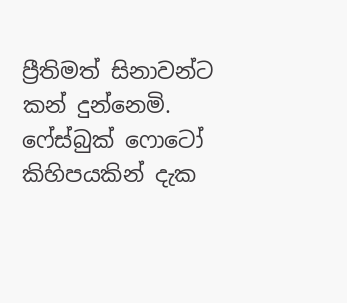ප්‍රීතිමත් සිනාවන්ට කන් දුන්නෙමි. ෆේස්බුක් ෆොටෝ කිහිපයකින් දැක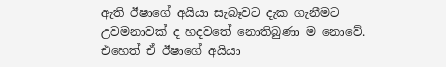ඇති ඊෂාගේ අයියා සැබෑවට දැක ගැනීමට උවමනාවක් ද හදවතේ නොතිබුණා ම නොවේ. එහෙත් ඒ ඊෂාගේ අයියා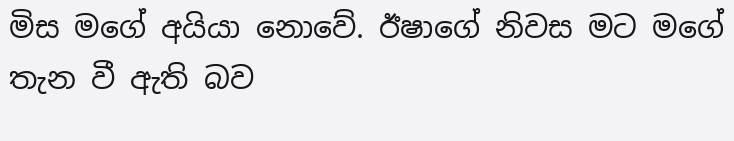මිස මගේ අයියා නොවේ. ඊෂාගේ නිවස මට මගේ තැන වී ඇති බව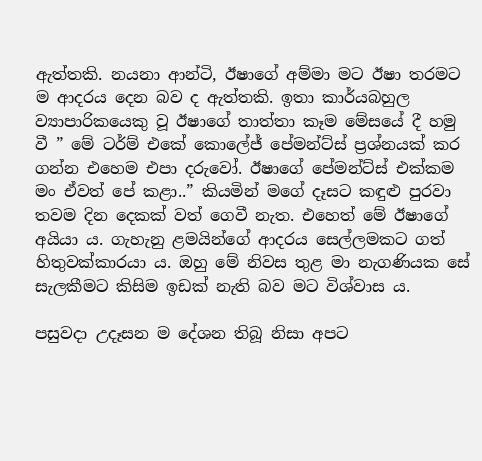ඇත්තකි. නයනා ආන්ටි, ඊෂාගේ අම්මා මට ඊෂා තරමට ම ආදරය දෙන බව ද ඇත්තකි. ඉතා කාර්යබහුල ව්‍යාපාරිකයෙකු වූ ඊෂාගේ තාත්තා කෑම මේසයේ දී හමු වී ” මේ ටර්ම් එකේ කොලේජ් පේමන්ට්ස් ප්‍රශ්නයක් කර ගන්න එහෙම එපා දරුවෝ. ඊෂාගේ පේමන්ට්ස් එක්කම මං ඒවත් පේ කළා..” කියමින් මගේ දෑසට කඳුළු පුරවා තවම දින දෙකක් වත් ගෙවී නැත. එහෙත් මේ ඊෂාගේ අයියා ය. ගැහැනු ළමයින්ගේ ආදරය සෙල්ලමකට ගත් හිතුවක්කාරයා ය. ඔහු මේ නිවස තුළ මා නැගණියක සේ සැලකීමට කිසිම ඉඩක් නැති බව මට විශ්වාස ය.

පසුවදා උදෑසන ම දේශන තිබූ නිසා අපට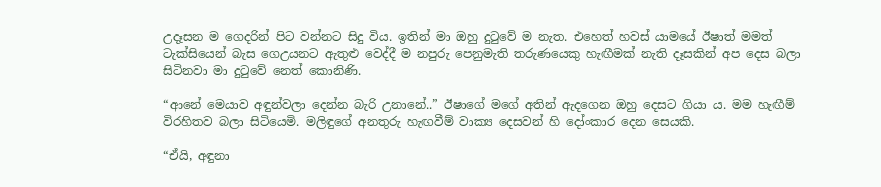උදෑසන ම ගෙදරින් පිට වන්නට සිදු විය. ඉතින් මා ඔහු දුටුවේ ම නැත. එහෙත් හවස් යාමයේ ඊෂාත් මමත් ටැක්සියෙන් බැස ගෙඋයනට ඇතුළු වෙද්දී ම නපුරු පෙනුමැති තරුණයෙකු හැඟීමක් නැති දෑසකින් අප දෙස බලා සිටිනවා මා දුටුවේ නෙත් කොනිණි.

“ආනේ මෙයාව අඳුන්වලා දෙන්න බැරි උනානේ..” ඊෂාගේ මගේ අතින් ඇදගෙන ඔහු දෙසට ගියා ය. මම හැඟීම් විරහිතව බලා සිටියෙමි. මලිඳුගේ අනතුරු හැඟවීම් වාක්‍ය දෙසවන් හි දෝංකාර දෙන සෙයකි.

“ඒයි, අඳුනා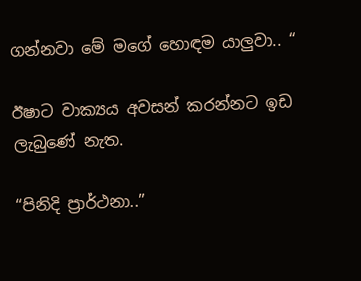ගන්නවා මේ මගේ හොඳම යාලුවා.. “

ඊෂාට වාක්‍යය අවසන් කරන්නට ඉඩ ලැබුණේ නැත.

“පිනිදි ප්‍රාර්ථනා..”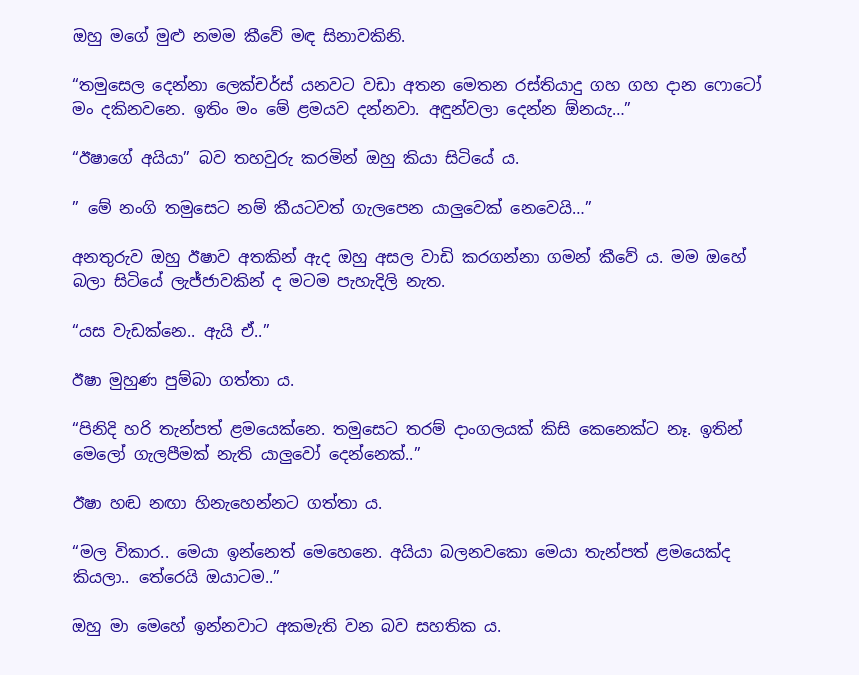ඔහු මගේ මුළු නමම කීවේ මඳ සිනාවකිනි.

“තමුසෙල දෙන්නා ලෙක්චර්ස් යනවට වඩා අතන මෙතන රස්තියාදු ගහ ගහ දාන ෆොටෝ මං දකිනවනෙ. ඉතිං මං මේ ළමයව දන්නවා. අඳුන්වලා දෙන්න ඕනයැ…”

“ඊෂාගේ අයියා” බව තහවුරු කරමින් ඔහු කියා සිටියේ ය.

” මේ නංගි තමුසෙට නම් කීයටවත් ගැලපෙන යාලුවෙක් නෙවෙයි…”

අනතුරුව ඔහු ඊෂාව අතකින් ඇද ඔහු අසල වාඩි කරගන්නා ගමන් කීවේ ය. මම ඔහේ බලා සිටියේ ලැජ්ජාවකින් ද මටම පැහැදිලි නැත.

“යස වැඩක්නෙ.. ඇයි ඒ..”

ඊෂා මුහුණ පුම්බා ගත්තා ය.

“පිනිදි හරි තැන්පත් ළමයෙක්නෙ. තමුසෙට තරම් දාංගලයක් කිසි කෙනෙක්ට නෑ. ඉතින් මෙලෝ ගැලපීමක් නැති යාලුවෝ දෙන්නෙක්..”

ඊෂා හඬ නඟා හිනැහෙන්නට ගත්තා ය.

“මල විකාර.. මෙයා ඉන්නෙත් මෙහෙනෙ. අයියා බලනවකො මෙයා තැන්පත් ළමයෙක්ද කියලා.. තේරෙයි ඔයාටම..”

ඔහු මා මෙහේ ඉන්නවාට අකමැති වන බව සහතික ය.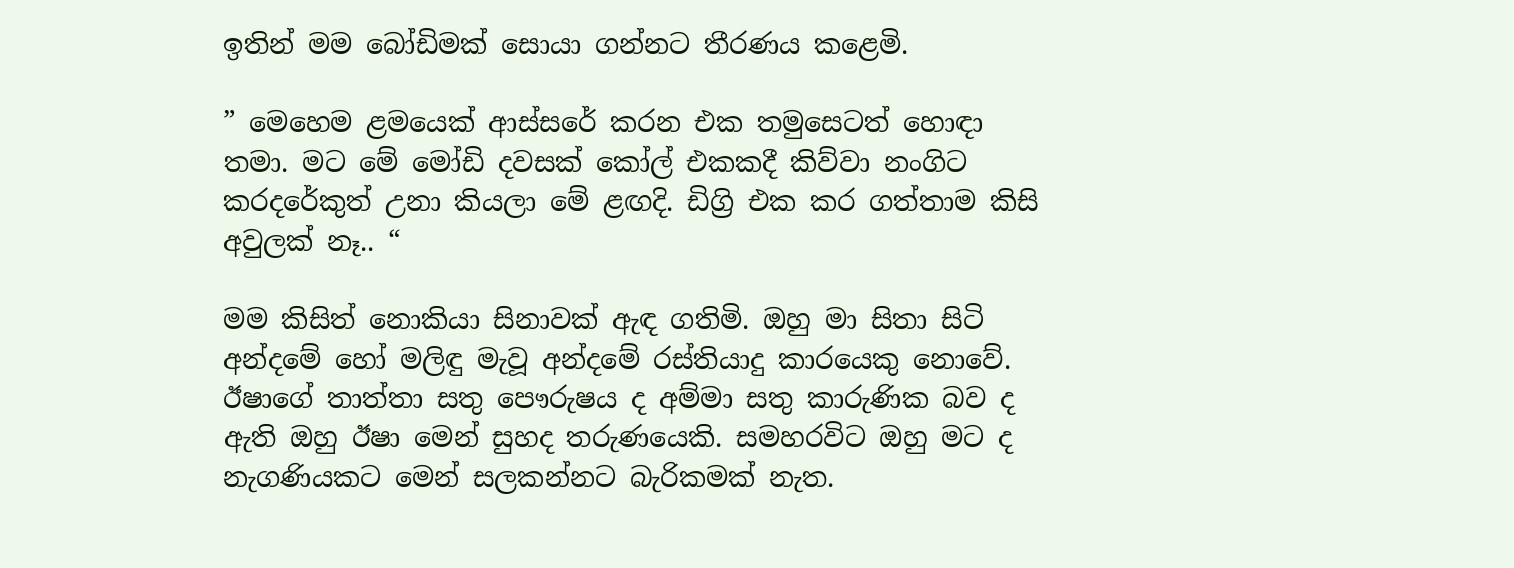ඉතින් මම බෝඩිමක් සොයා ගන්නට තීරණය කළෙමි.

” මෙහෙම ළමයෙක් ආස්සරේ කරන එක තමුසෙටත් හොඳා තමා. මට මේ මෝඩි දවසක් කෝල් එකකදී කිව්වා නංගිට කරදරේකුත් උනා කියලා මේ ළඟදි. ඩිග්‍රි එක කර ගත්තාම කිසි අවුලක් නෑ.. “

මම කිසිත් නොකියා සිනාවක් ඇඳ ගතිමි. ඔහු මා සිතා සිටි අන්දමේ හෝ මලිඳු මැවූ අන්දමේ රස්තියාදු කාරයෙකු නොවේ. ඊෂාගේ තාත්තා සතු පෞරුෂය ද අම්මා සතු කාරුණික බව ද ඇති ඔහු ඊෂා මෙන් සුහද තරුණයෙකි. සමහරවිට ඔහු මට ද නැගණියකට මෙන් සලකන්නට බැරිකමක් නැත.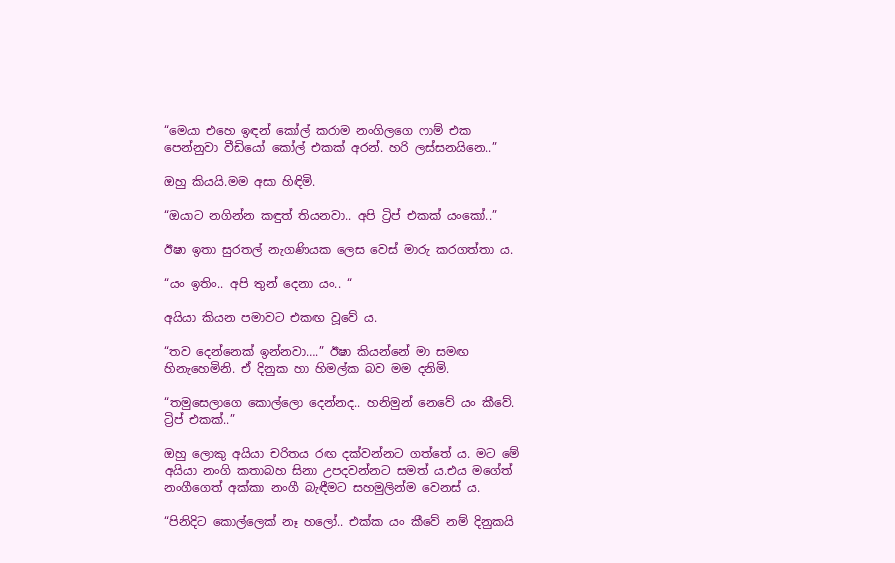“මෙයා එහෙ ඉඳන් කෝල් කරාම නංගිලගෙ ෆාම් එක පෙන්නුවා වීඩියෝ කෝල් එකක් අරන්. හරි ලස්සනයිනෙ..”

ඔහු කියයි.මම අසා හිඳිමි.

“ඔයාට නගින්න කඳුත් තියනවා.. අපි ට්‍රිප් එකක් යංකෝ..”

ඊෂා ඉතා සුරතල් නැගණියක ලෙස වෙස් මාරු කරගත්තා ය.

“යං ඉතිං.. අපි තුන් දෙනා යං.. “

අයියා කියන පමාවට එකඟ වූවේ ය.

“තව දෙන්නෙක් ඉන්නවා….” ඊෂා කියන්නේ මා සමඟ හිනැහෙමිනි. ඒ දිනුක හා හිමල්ක බව මම දනිමි.

“තමුසෙලාගෙ කොල්ලො දෙන්නද.. හනිමුන් නෙවේ යං කීවේ. ට්‍රිප් එකක්..”

ඔහු ලොකු අයියා චරිතය රඟ දක්වන්නට ගත්තේ ය. මට මේ අයියා නංගි කතාබහ සිනා උපදවන්නට සමත් ය.එය මගේත් නංගීගෙත් අක්කා නංගී බැඳීමට සහමුලින්ම වෙනස් ය.

“පිනිදිට කොල්ලෙක් නෑ හලෝ.. එක්ක යං කීවේ නම් දිනුකයි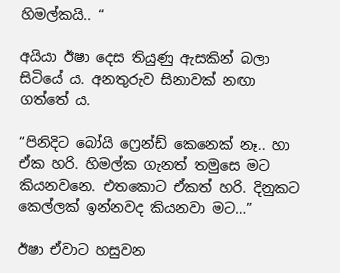හිමල්කයි.. “

අයියා ඊෂා දෙස තියුණු ඇසකින් බලා සිටියේ ය. අනතුරුව සිනාවක් නඟා ගත්තේ ය.

“පිනිදිට බෝයි ෆ්‍රෙන්ඩ් කෙනෙක් නෑ.. හා ඒක හරි. හිමල්ක ගැනත් තමුසෙ මට කියනවනෙ. එතකොට ඒකත් හරි. දිනුකට කෙල්ලක් ඉන්නවද කියනවා මට…”

ඊෂා ඒවාට හසුවන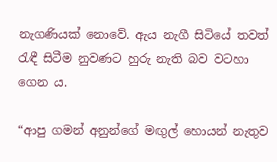නැගණියක් නොවේ. ඇය නැගී සිටියේ තවත් රැඳී සිටීම නුවණට හුරු නැති බව වටහා ගෙන ය.

“ආපු ගමන් අනුන්ගේ මඟුල් හොයන් නැතුව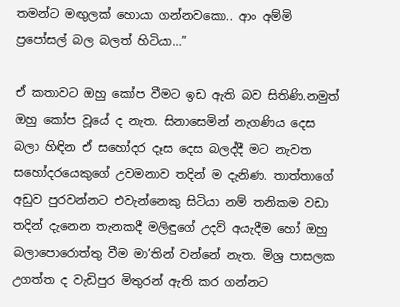තමන්ට මඟුලක් හොයා ගන්නවකො.. ආං අම්මි ප්‍රපෝසල් බල බලත් හිටියා…”

ඒ කතාවට ඔහු කෝප වීමට ඉඩ ඇති බව සිතිණි.නමුත් ඔහු කෝප වූයේ ද නැත. සිනාසෙමින් නැගණිය දෙස බලා හිඳින ඒ සහෝදර දෑස දෙස බලද්දී මට නැවත සහෝදරයෙකුගේ උවමනාව තදින් ම දැනිණ. තාත්තාගේ අඩුව පුරවන්නට එවැන්නෙකු සිටියා නම් තනිකම වඩා තදින් දැනෙන තැනකදී මලිඳුගේ උදව් අයැදීම හෝ ඔහු බලාපොරොත්තු වීම මා’තින් වන්නේ නැත. මිශ්‍ර පාසලක උගත්ත ද වැඩිපුර මිතුරන් ඇති කර ගන්නට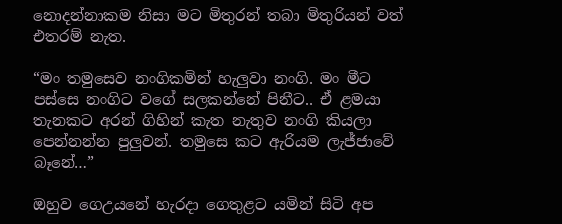නොදන්නාකම නිසා මට මිතුරන් තබා මිතුරියන් වත් එතරම් නැත.

“මං තමුසෙව නංගිකමින් හැලුවා නංගි. මං මීට පස්සෙ නංගිට වගේ සලකන්නේ පිනීට.. ඒ ළමයා තැනකට අරන් ගිහින් කැත නැතුව නංගි කියලා පෙන්නන්න පුලුවන්. තමුසෙ කට ඇරියම ලැජ්ජාවේ බෑනේ…”

ඔහුව ගෙඋයනේ හැරදා ගෙතුළට යමින් සිටි අප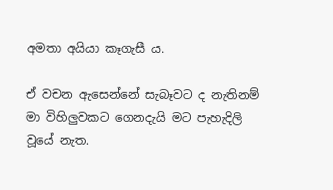අමතා අයියා කෑගැසී ය.

ඒ වචන ඇසෙන්නේ සැබෑවට ද නැතිනම් මා විහිලුවකට ගෙනදැයි මට පැහැදිලි වූයේ නැත.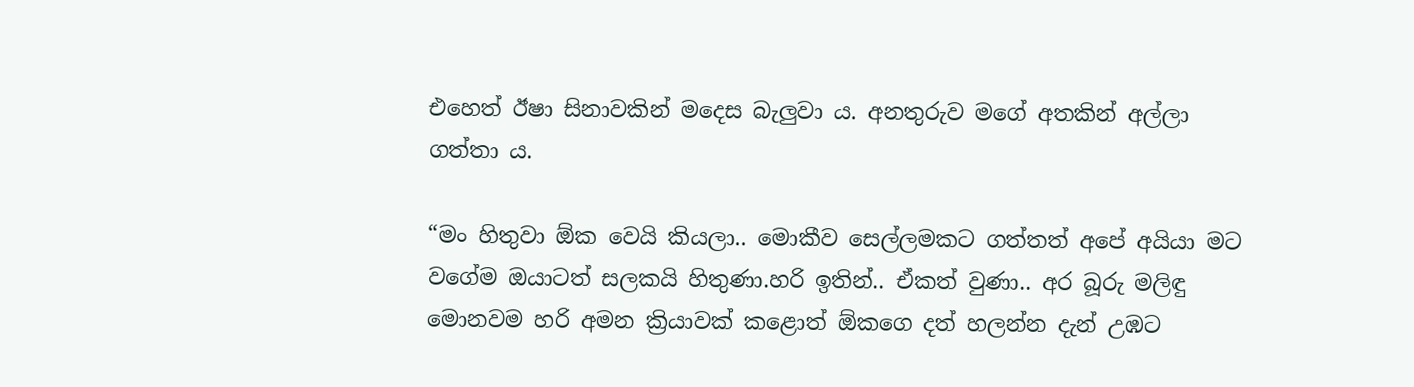එහෙත් ඊෂා සිනාවකින් මදෙස බැලුවා ය. අනතුරුව මගේ අතකින් අල්ලා ගත්තා ය.

“මං හිතුවා ඕක වෙයි කියලා.. මොකීව සෙල්ලමකට ගත්තත් අපේ අයියා මට වගේම ඔයාටත් සලකයි හිතුණා.හරි ඉතින්.. ඒකත් වුණා.. අර බූරු මලිඳු මොනවම හරි අමන ක්‍රියාවක් කළොත් ඕකගෙ දත් හලන්න දැන් උඹට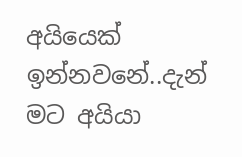අයියෙක් ඉන්නවනේ..දැන් මට අයියා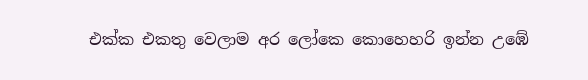එක්ක එකතු වෙලාම අර ලෝකෙ කොහෙහරි ඉන්න උඹේ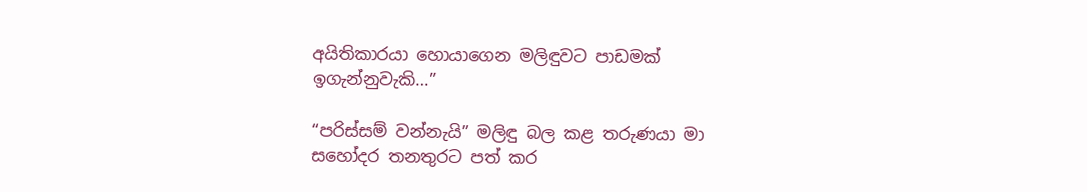අයිතිකාරයා හොයාගෙන මලිඳුවට පාඩමක් ඉගැන්නුවැකි…”

“පරිස්සම් වන්නැයි” මලිඳු බල කළ තරුණයා මා සහෝදර තනතුරට පත් කර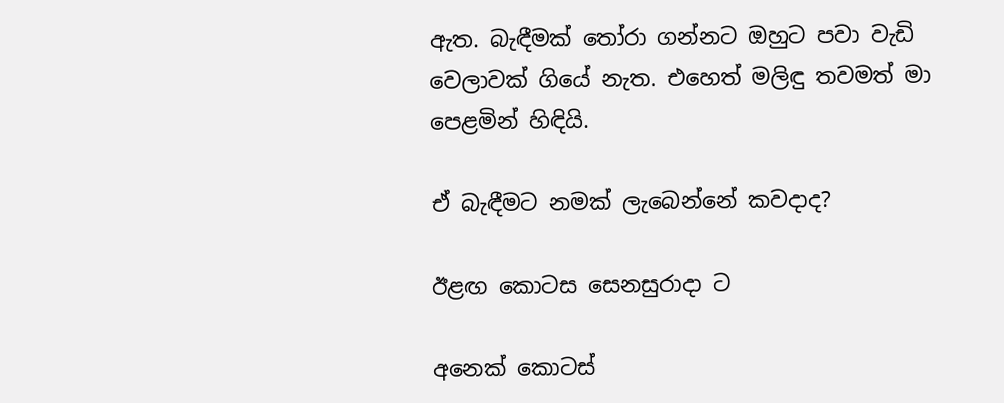ඇත. බැඳීමක් තෝරා ගන්නට ඔහුට පවා වැඩි වෙලාවක් ගියේ නැත. එහෙත් මලිඳු තවමත් මා පෙළමින් හිඳියි.

ඒ බැඳීමට නමක් ලැබෙන්නේ කවදාද?

ඊළඟ කොටස සෙනසුරාදා ට

අනෙක් කොටස්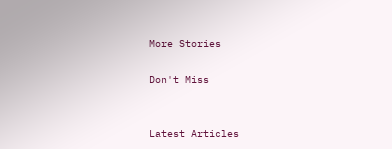More Stories

Don't Miss


Latest Articles